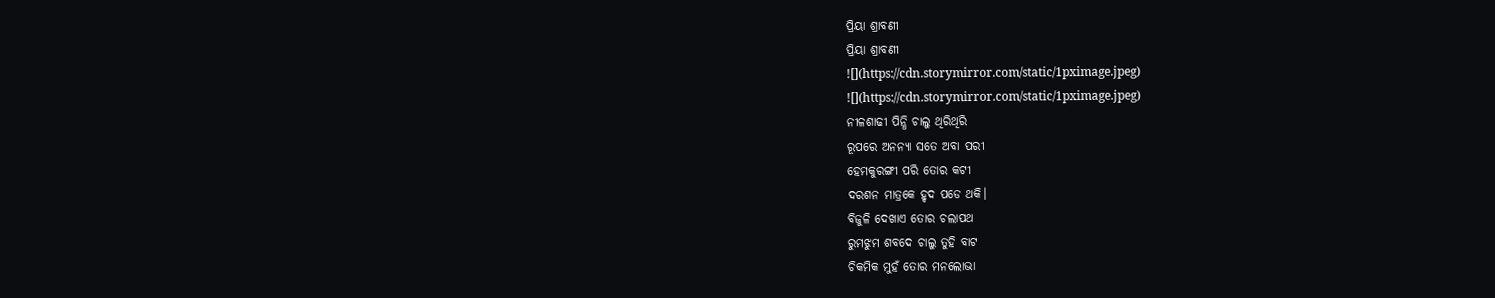ପ୍ରିୟା ଶ୍ରାବଣୀ
ପ୍ରିୟା ଶ୍ରାବଣୀ
![](https://cdn.storymirror.com/static/1pximage.jpeg)
![](https://cdn.storymirror.com/static/1pximage.jpeg)
ନୀଳଶାଢୀ ପିନ୍ଧି ଚାଲୁ ଥିରିଥିରି
ରୂପରେ ଅନନ୍ୟା ସତେ ଅବା ପରୀ
ହେମକୁରଙ୍ଗୀ ପରି ତୋର କଟୀ
ଦରଶନ ମାତ୍ରକେ ହୃଦ ପଡେ ଥକି।
ବିଜୁଳି ଦେଖାଏ ତୋର ଚଲାପଥ
ରୁମଝୁମ ଶବଦେ ଚାଲୁ ତୁହି ବାଟ
ଚିକମିକ ମୁହଁ ତୋର ମନଲୋଭା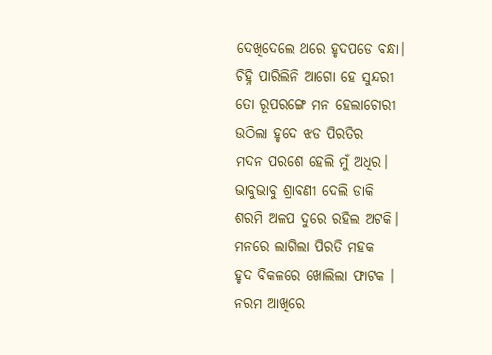ଦେଖିଦେଲେ ଥରେ ହୃଦପଡେ ବନ୍ଧା।
ଚିହ୍ନି ପାରିଲିନି ଆଗୋ ହେ ସୁନ୍ଦରୀ
ତୋ ରୂପରଙ୍ଗେ ମନ ହେଲାଚୋରୀ
ଉଠିଲା ହୃଦେ ଝଡ ପିରତିର
ମଦନ ପରଶେ ହେଲି ମୁଁ ଅଧିର।
ଭାବୁଭାବୁ ଶ୍ରାବଣୀ ଦେଲି ଡାକି
ଶରମି ଅଳପ ଦୁରେ ରହିଲ ଅଟକି।
ମନରେ ଲାଗିଲା ପିରତି ମହକ
ହୃଦ ବିକଳରେ ଖୋଲିଲା ଫାଟକ ।
ନରମ ଆଖିରେ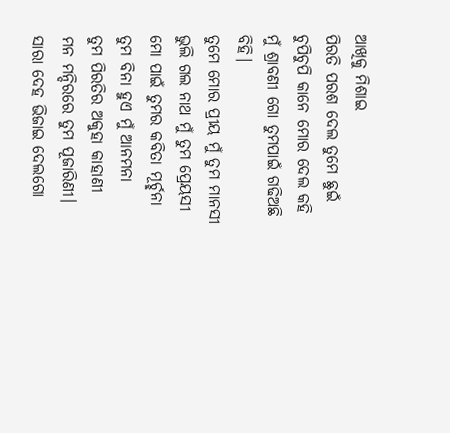ଆଖିକୁ ମିଶାଇ
ପିରତି ପରଶ ଦେଲ ତୁମେ ଛୁଇଁ
ଚୁପିଚୁପି କାନେ ମୋର ଦେଲ କହି
ମୁଁ ଶ୍ରାବଣୀ ଗୋ ତୁମପାଇଁ ଗଢିଅଛି ବିହି।
ତୁମେ ମୋର ପ୍ରୀୟ ମୁଁ ତୁମ ମାନସୀ
ଭୁଲି ଗଲ ନାଥ ମୁଁ ତୁମ ପ୍ରେୟସୀ
ମୋ ପାଇଁ ତୁମର କବିତା ମୂର୍ଚ୍ଛନା
ତୁମ ବିନା ହୁଏ ମୁଁ ଆନମନା
ତୁମ ପିରତିର ଅକୁହା କାହାଣୀ
ମନ ମନ୍ଦିରରେ ତୁମ ପୂଜାରିଣୀ।
ସାରା ଦେହ ଭିଜାଇ ଦେଲଗୋ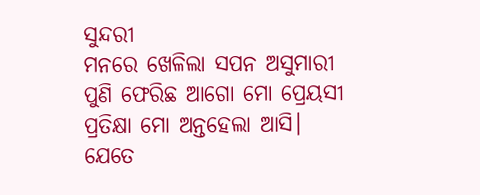ସୁନ୍ଦରୀ
ମନରେ ଖେଳିଲା ସପନ ଅସୁମାରୀ
ପୁଣି ଫେରିଛ ଆଗୋ ମୋ ପ୍ରେୟସୀ
ପ୍ରତିକ୍ଷା ମୋ ଅନ୍ତହେଲା ଆସି।
ଯେତେ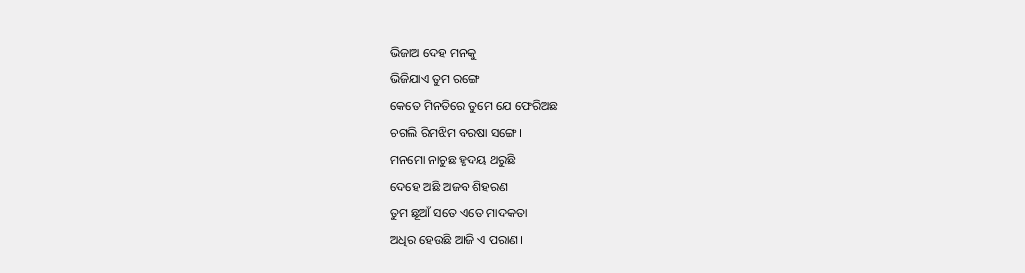ଭିଜାଅ ଦେହ ମନକୁ
ଭିଜିଯାଏ ତୁମ ରଙ୍ଗେ
କେତେ ମିନତିରେ ତୁମେ ଯେ ଫେରିଅଛ
ଚଗଲି ରିମଝିମ ବରଷା ସଙ୍ଗେ।
ମନମୋ ନାଚୁଛ ହୃଦୟ ଥରୁଛି
ଦେହେ ଅଛି ଅଜବ ଶିହରଣ
ତୁମ ଛୂଆଁ ସତେ ଏତେ ମାଦକତା
ଅଧିର ହେଉଛି ଆଜି ଏ ପରାଣ।